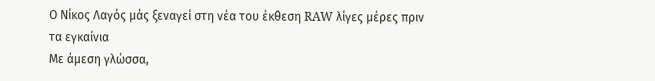Ο Νίκος Λαγός μάς ξεναγεί στη νέα του έκθεση RAW λίγες μέρες πριν τα εγκαίνια
Με άμεση γλώσσα,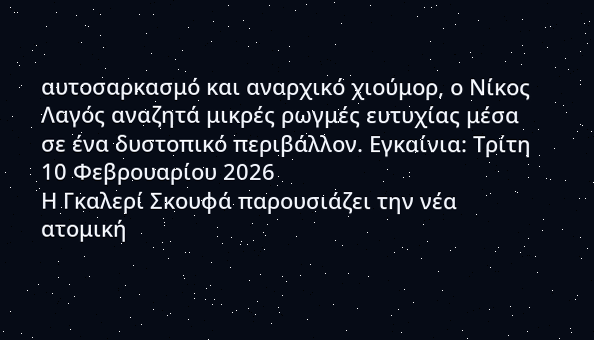αυτοσαρκασμό και αναρχικό χιούμορ, ο Νίκος Λαγός αναζητά μικρές ρωγμές ευτυχίας μέσα σε ένα δυστοπικό περιβάλλον. Εγκαίνια: Τρίτη 10 Φεβρουαρίου 2026
Η Γκαλερί Σκουφά παρουσιάζει την νέα ατομική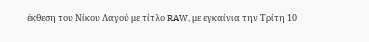έκθεση του Νίκου Λαγού με τίτλο RAW, με εγκαίνια την Τρίτη 10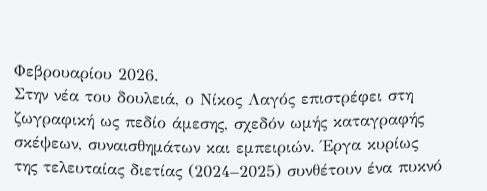Φεβρουαρίου 2026.
Στην νέα του δουλειά, ο Νίκος Λαγός επιστρέφει στη ζωγραφική ως πεδίο άμεσης, σχεδόν ωμής καταγραφής σκέψεων, συναισθημάτων και εμπειριών. Έργα κυρίως της τελευταίας διετίας (2024–2025) συνθέτουν ένα πυκνό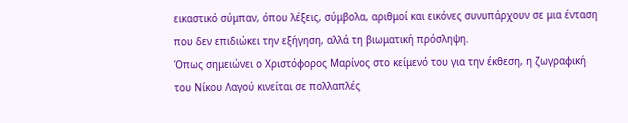εικαστικό σύμπαν, όπου λέξεις, σύμβολα, αριθμοί και εικόνες συνυπάρχουν σε μια ένταση που δεν επιδιώκει την εξήγηση, αλλά τη βιωματική πρόσληψη.
Όπως σημειώνει ο Χριστόφορος Μαρίνος στο κείμενό του για την έκθεση, η ζωγραφική του Νίκου Λαγού κινείται σε πολλαπλές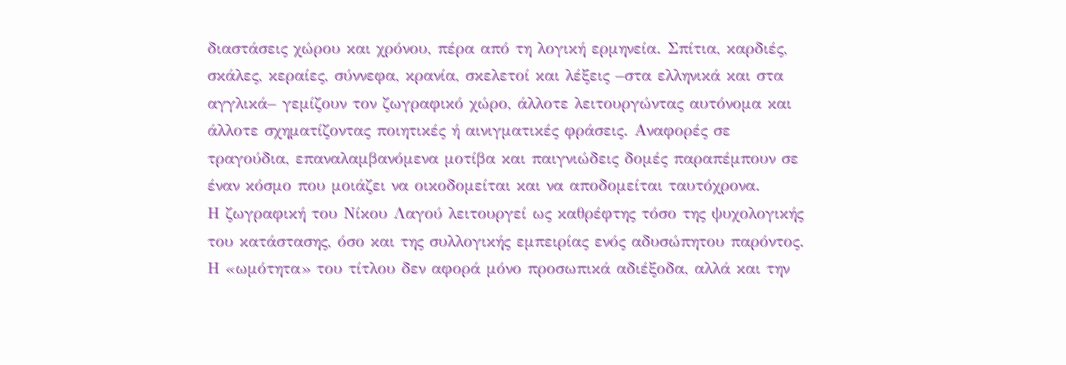διαστάσεις χώρου και χρόνου, πέρα από τη λογική ερμηνεία. Σπίτια, καρδιές, σκάλες, κεραίες, σύννεφα, κρανία, σκελετοί και λέξεις –στα ελληνικά και στα αγγλικά– γεμίζουν τον ζωγραφικό χώρο, άλλοτε λειτουργώντας αυτόνομα και άλλοτε σχηματίζοντας ποιητικές ή αινιγματικές φράσεις. Αναφορές σε τραγούδια, επαναλαμβανόμενα μοτίβα και παιγνιώδεις δομές παραπέμπουν σε έναν κόσμο που μοιάζει να οικοδομείται και να αποδομείται ταυτόχρονα.
Η ζωγραφική του Νίκου Λαγού λειτουργεί ως καθρέφτης τόσο της ψυχολογικής του κατάστασης, όσο και της συλλογικής εμπειρίας ενός αδυσώπητου παρόντος. Η «ωμότητα» του τίτλου δεν αφορά μόνο προσωπικά αδιέξοδα, αλλά και την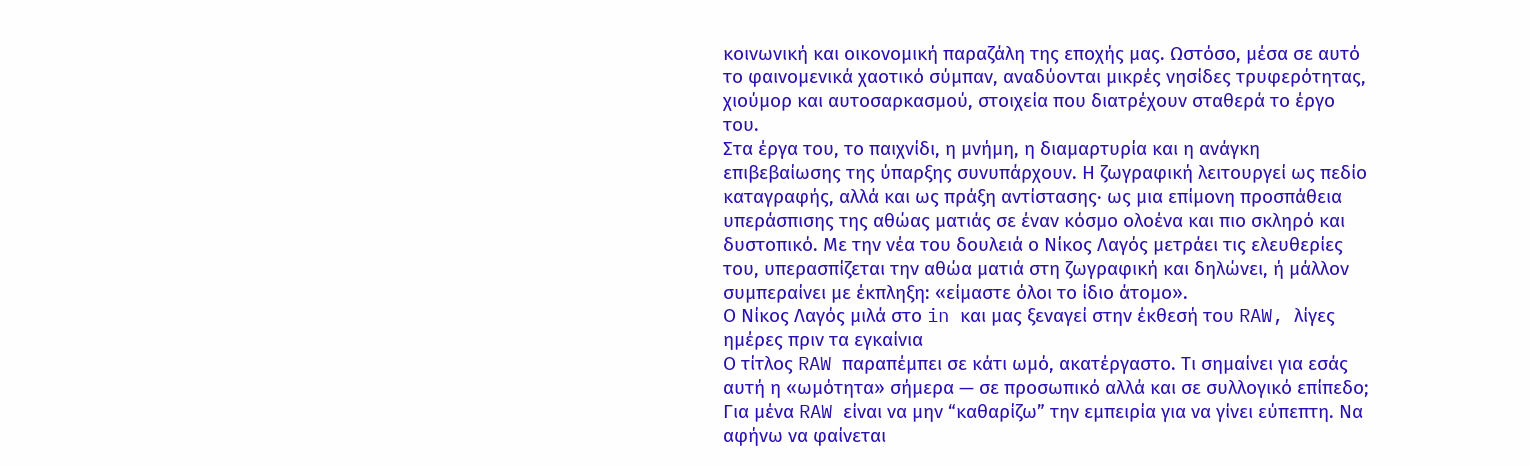κοινωνική και οικονομική παραζάλη της εποχής μας. Ωστόσο, μέσα σε αυτό το φαινομενικά χαοτικό σύμπαν, αναδύονται μικρές νησίδες τρυφερότητας, χιούμορ και αυτοσαρκασμού, στοιχεία που διατρέχουν σταθερά το έργο του.
Στα έργα του, το παιχνίδι, η μνήμη, η διαμαρτυρία και η ανάγκη επιβεβαίωσης της ύπαρξης συνυπάρχουν. Η ζωγραφική λειτουργεί ως πεδίο καταγραφής, αλλά και ως πράξη αντίστασης· ως μια επίμονη προσπάθεια υπεράσπισης της αθώας ματιάς σε έναν κόσμο ολοένα και πιο σκληρό και δυστοπικό. Με την νέα του δουλειά ο Νίκος Λαγός μετράει τις ελευθερίες του, υπερασπίζεται την αθώα ματιά στη ζωγραφική και δηλώνει, ή μάλλον συμπεραίνει με έκπληξη: «είμαστε όλοι το ίδιο άτομο».
Ο Νίκος Λαγός μιλά στο in και μας ξεναγεί στην έκθεσή του RAW, λίγες ημέρες πριν τα εγκαίνια
Ο τίτλος RAW παραπέμπει σε κάτι ωμό, ακατέργαστο. Τι σημαίνει για εσάς αυτή η «ωμότητα» σήμερα — σε προσωπικό αλλά και σε συλλογικό επίπεδο;
Για μένα RAW είναι να μην “καθαρίζω” την εμπειρία για να γίνει εύπεπτη. Να αφήνω να φαίνεται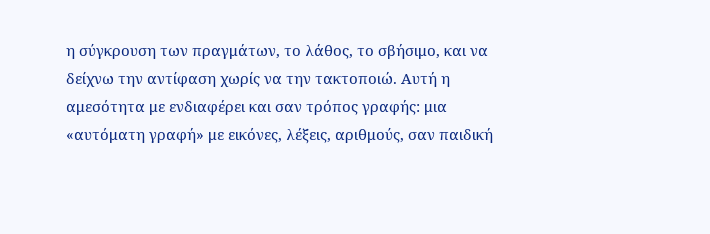η σύγκρουση των πραγμάτων, το λάθος, το σβήσιμο, και να δείχνω την αντίφαση χωρίς να την τακτοποιώ. Αυτή η αμεσότητα με ενδιαφέρει και σαν τρόπος γραφής: μια «αυτόματη γραφή» με εικόνες, λέξεις, αριθμούς, σαν παιδική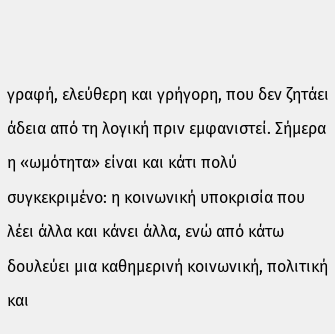γραφή, ελεύθερη και γρήγορη, που δεν ζητάει άδεια από τη λογική πριν εμφανιστεί. Σήμερα η «ωμότητα» είναι και κάτι πολύ συγκεκριμένο: η κοινωνική υποκρισία που λέει άλλα και κάνει άλλα, ενώ από κάτω δουλεύει μια καθημερινή κοινωνική, πολιτική και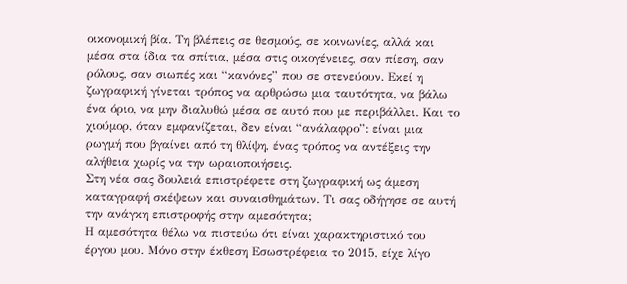οικονομική βία. Τη βλέπεις σε θεσμούς, σε κοινωνίες, αλλά και μέσα στα ίδια τα σπίτια, μέσα στις οικογένειες, σαν πίεση, σαν ρόλους, σαν σιωπές και “κανόνες” που σε στενεύουν. Εκεί η ζωγραφική γίνεται τρόπος να αρθρώσω μια ταυτότητα, να βάλω ένα όριο, να μην διαλυθώ μέσα σε αυτό που με περιβάλλει. Και το χιούμορ, όταν εμφανίζεται, δεν είναι “ανάλαφρο”: είναι μια ρωγμή που βγαίνει από τη θλίψη, ένας τρόπος να αντέξεις την αλήθεια χωρίς να την ωραιοποιήσεις.
Στη νέα σας δουλειά επιστρέφετε στη ζωγραφική ως άμεση καταγραφή σκέψεων και συναισθημάτων. Τι σας οδήγησε σε αυτή την ανάγκη επιστροφής στην αμεσότητα;
Η αμεσότητα θέλω να πιστεύω ότι είναι χαρακτηριστικό του έργου μου. Μόνο στην έκθεση Εσωστρέφεια το 2015, είχε λίγο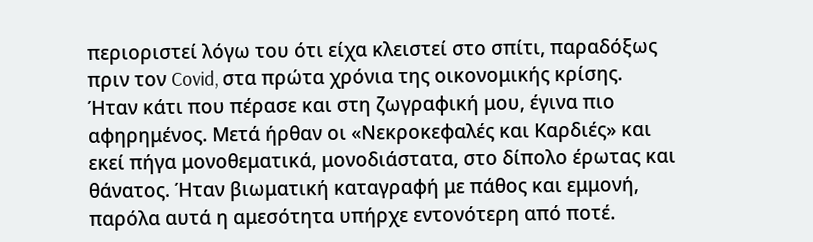περιοριστεί λόγω του ότι είχα κλειστεί στο σπίτι, παραδόξως πριν τον Covid, στα πρώτα χρόνια της οικονομικής κρίσης. Ήταν κάτι που πέρασε και στη ζωγραφική μου, έγινα πιο αφηρημένος. Μετά ήρθαν οι «Νεκροκεφαλές και Καρδιές» και εκεί πήγα μονοθεματικά, μονοδιάστατα, στο δίπολο έρωτας και θάνατος. Ήταν βιωματική καταγραφή με πάθος και εμμονή, παρόλα αυτά η αμεσότητα υπήρχε εντονότερη από ποτέ.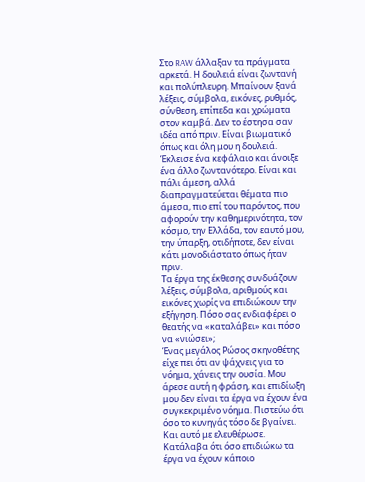Στο RAW άλλαξαν τα πράγματα αρκετά. Η δουλειά είναι ζωντανή και πολύπλευρη. Μπαίνουν ξανά λέξεις, σύμβολα, εικόνες, ρυθμός, σύνθεση, επίπεδα και χρώματα στον καμβά. Δεν το έστησα σαν ιδέα από πριν. Είναι βιωματικό όπως και όλη μου η δουλειά. Έκλεισε ένα κεφάλαιο και άνοιξε ένα άλλο ζωντανότερο. Είναι και πάλι άμεση, αλλά διαπραγματεύεται θέματα πιο άμεσα, πιο επί του παρόντος, που αφορούν την καθημερινότητα, τον κόσμο, την Ελλάδα, τον εαυτό μου, την ύπαρξη, οτιδήποτε, δεν είναι κάτι μονοδιάστατο όπως ήταν πριν.
Τα έργα της έκθεσης συνδυάζουν λέξεις, σύμβολα, αριθμούς και εικόνες χωρίς να επιδιώκουν την εξήγηση. Πόσο σας ενδιαφέρει ο θεατής να «καταλάβει» και πόσο να «νιώσει»;
Ένας μεγάλος Ρώσος σκηνοθέτης είχε πει ότι αν ψάχνεις για το νόημα, χάνεις την ουσία. Μου άρεσε αυτή η φράση, και επιδίωξη μου δεν είναι τα έργα να έχουν ένα συγκεκριμένο νόημα. Πιστεύω ότι όσο το κυνηγάς τόσο δε βγαίνει. Και αυτό με ελευθέρωσε. Κατάλαβα ότι όσο επιδιώκω τα έργα να έχουν κάποιο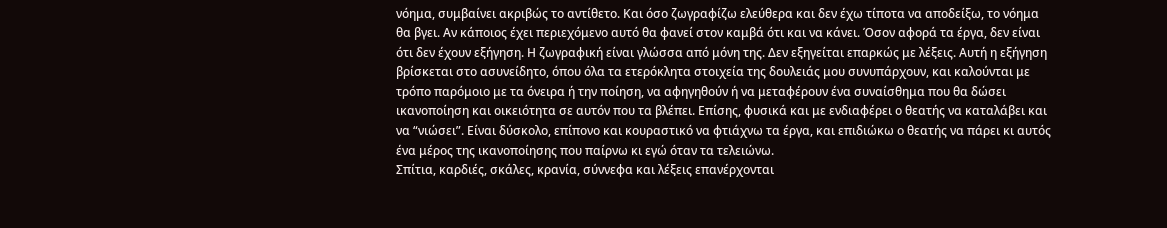νόημα, συμβαίνει ακριβώς το αντίθετο. Και όσο ζωγραφίζω ελεύθερα και δεν έχω τίποτα να αποδείξω, το νόημα θα βγει. Αν κάποιος έχει περιεχόμενο αυτό θα φανεί στον καμβά ότι και να κάνει. Όσον αφορά τα έργα, δεν είναι ότι δεν έχουν εξήγηση. Η ζωγραφική είναι γλώσσα από μόνη της. Δεν εξηγείται επαρκώς με λέξεις. Αυτή η εξήγηση βρίσκεται στο ασυνείδητο, όπου όλα τα ετερόκλητα στοιχεία της δουλειάς μου συνυπάρχουν, και καλούνται με τρόπο παρόμοιο με τα όνειρα ή την ποίηση, να αφηγηθούν ή να μεταφέρουν ένα συναίσθημα που θα δώσει ικανοποίηση και οικειότητα σε αυτόν που τα βλέπει. Επίσης, φυσικά και με ενδιαφέρει ο θεατής να καταλάβει και να “νιώσει”. Είναι δύσκολο, επίπονο και κουραστικό να φτιάχνω τα έργα, και επιδιώκω ο θεατής να πάρει κι αυτός ένα μέρος της ικανοποίησης που παίρνω κι εγώ όταν τα τελειώνω.
Σπίτια, καρδιές, σκάλες, κρανία, σύννεφα και λέξεις επανέρχονται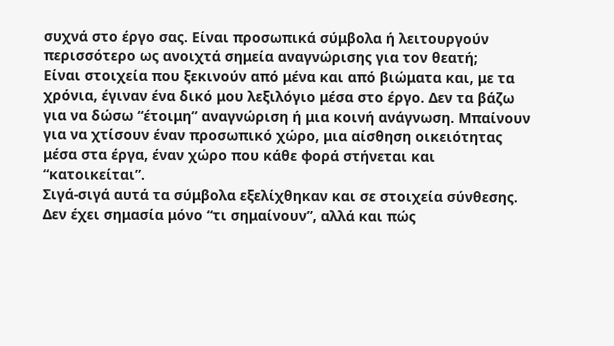συχνά στο έργο σας. Είναι προσωπικά σύμβολα ή λειτουργούν περισσότερο ως ανοιχτά σημεία αναγνώρισης για τον θεατή;
Είναι στοιχεία που ξεκινούν από μένα και από βιώματα και, με τα χρόνια, έγιναν ένα δικό μου λεξιλόγιο μέσα στο έργο. Δεν τα βάζω για να δώσω “έτοιμη” αναγνώριση ή μια κοινή ανάγνωση. Μπαίνουν για να χτίσουν έναν προσωπικό χώρο, μια αίσθηση οικειότητας μέσα στα έργα, έναν χώρο που κάθε φορά στήνεται και “κατοικείται”.
Σιγά-σιγά αυτά τα σύμβολα εξελίχθηκαν και σε στοιχεία σύνθεσης. Δεν έχει σημασία μόνο “τι σημαίνουν”, αλλά και πώς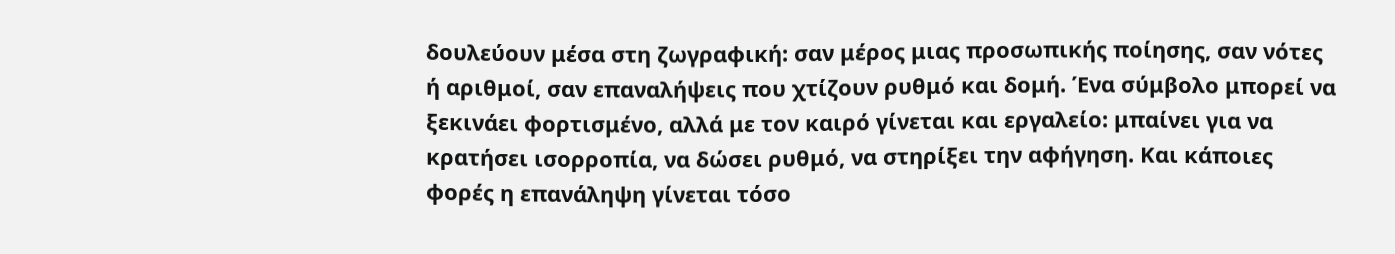δουλεύουν μέσα στη ζωγραφική: σαν μέρος μιας προσωπικής ποίησης, σαν νότες ή αριθμοί, σαν επαναλήψεις που χτίζουν ρυθμό και δομή. Ένα σύμβολο μπορεί να ξεκινάει φορτισμένο, αλλά με τον καιρό γίνεται και εργαλείο: μπαίνει για να κρατήσει ισορροπία, να δώσει ρυθμό, να στηρίξει την αφήγηση. Και κάποιες φορές η επανάληψη γίνεται τόσο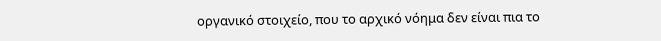οργανικό στοιχείο, που το αρχικό νόημα δεν είναι πια το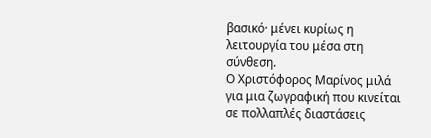βασικό· μένει κυρίως η λειτουργία του μέσα στη σύνθεση.
Ο Χριστόφορος Μαρίνος μιλά για μια ζωγραφική που κινείται σε πολλαπλές διαστάσεις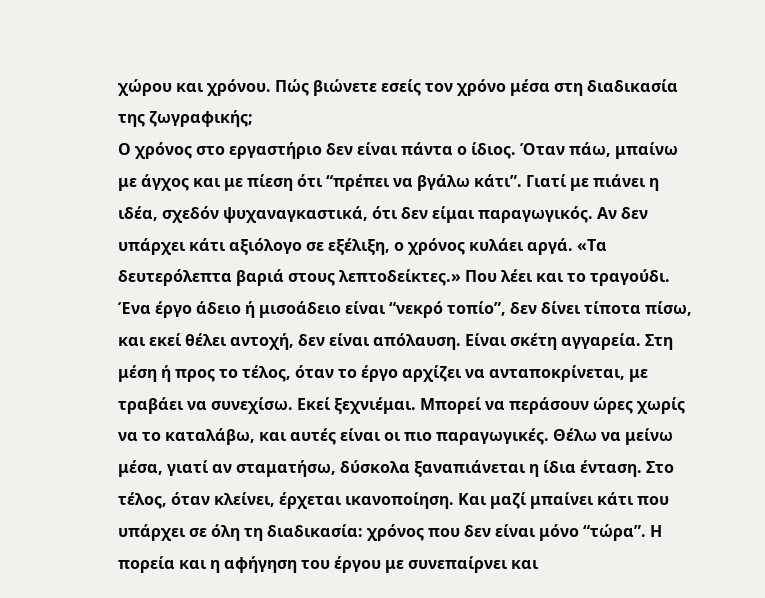χώρου και χρόνου. Πώς βιώνετε εσείς τον χρόνο μέσα στη διαδικασία της ζωγραφικής;
Ο χρόνος στο εργαστήριο δεν είναι πάντα ο ίδιος. Όταν πάω, μπαίνω με άγχος και με πίεση ότι “πρέπει να βγάλω κάτι”. Γιατί με πιάνει η ιδέα, σχεδόν ψυχαναγκαστικά, ότι δεν είμαι παραγωγικός. Αν δεν υπάρχει κάτι αξιόλογο σε εξέλιξη, ο χρόνος κυλάει αργά. «Τα δευτερόλεπτα βαριά στους λεπτοδείκτες.» Που λέει και το τραγούδι. Ένα έργο άδειο ή μισοάδειο είναι “νεκρό τοπίο”, δεν δίνει τίποτα πίσω, και εκεί θέλει αντοχή, δεν είναι απόλαυση. Είναι σκέτη αγγαρεία. Στη μέση ή προς το τέλος, όταν το έργο αρχίζει να ανταποκρίνεται, με τραβάει να συνεχίσω. Εκεί ξεχνιέμαι. Μπορεί να περάσουν ώρες χωρίς να το καταλάβω, και αυτές είναι οι πιο παραγωγικές. Θέλω να μείνω μέσα, γιατί αν σταματήσω, δύσκολα ξαναπιάνεται η ίδια ένταση. Στο τέλος, όταν κλείνει, έρχεται ικανοποίηση. Και μαζί μπαίνει κάτι που υπάρχει σε όλη τη διαδικασία: χρόνος που δεν είναι μόνο “τώρα”. Η πορεία και η αφήγηση του έργου με συνεπαίρνει και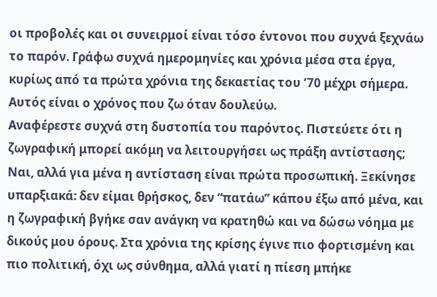οι προβολές και οι συνειρμοί είναι τόσο έντονοι που συχνά ξεχνάω το παρόν. Γράφω συχνά ημερομηνίες και χρόνια μέσα στα έργα, κυρίως από τα πρώτα χρόνια της δεκαετίας του ’70 μέχρι σήμερα. Αυτός είναι ο χρόνος που ζω όταν δουλεύω.
Αναφέρεστε συχνά στη δυστοπία του παρόντος. Πιστεύετε ότι η ζωγραφική μπορεί ακόμη να λειτουργήσει ως πράξη αντίστασης;
Ναι, αλλά για μένα η αντίσταση είναι πρώτα προσωπική. Ξεκίνησε υπαρξιακά: δεν είμαι θρήσκος, δεν “πατάω” κάπου έξω από μένα, και η ζωγραφική βγήκε σαν ανάγκη να κρατηθώ και να δώσω νόημα με δικούς μου όρους. Στα χρόνια της κρίσης έγινε πιο φορτισμένη και πιο πολιτική, όχι ως σύνθημα, αλλά γιατί η πίεση μπήκε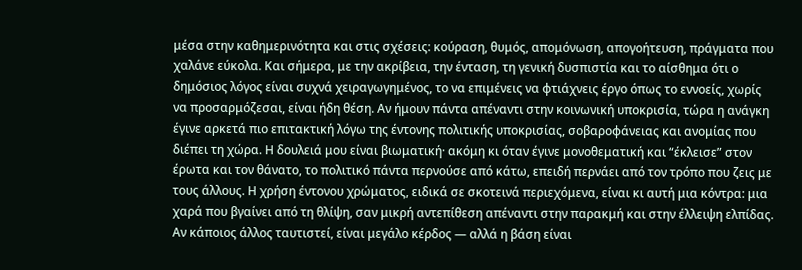μέσα στην καθημερινότητα και στις σχέσεις: κούραση, θυμός, απομόνωση, απογοήτευση, πράγματα που χαλάνε εύκολα. Και σήμερα, με την ακρίβεια, την ένταση, τη γενική δυσπιστία και το αίσθημα ότι ο δημόσιος λόγος είναι συχνά χειραγωγημένος, το να επιμένεις να φτιάχνεις έργο όπως το εννοείς, χωρίς να προσαρμόζεσαι, είναι ήδη θέση. Αν ήμουν πάντα απέναντι στην κοινωνική υποκρισία, τώρα η ανάγκη έγινε αρκετά πιο επιτακτική λόγω της έντονης πολιτικής υποκρισίας, σοβαροφάνειας και ανομίας που διέπει τη χώρα. Η δουλειά μου είναι βιωματική· ακόμη κι όταν έγινε μονοθεματική και “έκλεισε” στον έρωτα και τον θάνατο, το πολιτικό πάντα περνούσε από κάτω, επειδή περνάει από τον τρόπο που ζεις με τους άλλους. Η χρήση έντονου χρώματος, ειδικά σε σκοτεινά περιεχόμενα, είναι κι αυτή μια κόντρα: μια χαρά που βγαίνει από τη θλίψη, σαν μικρή αντεπίθεση απέναντι στην παρακμή και στην έλλειψη ελπίδας. Αν κάποιος άλλος ταυτιστεί, είναι μεγάλο κέρδος — αλλά η βάση είναι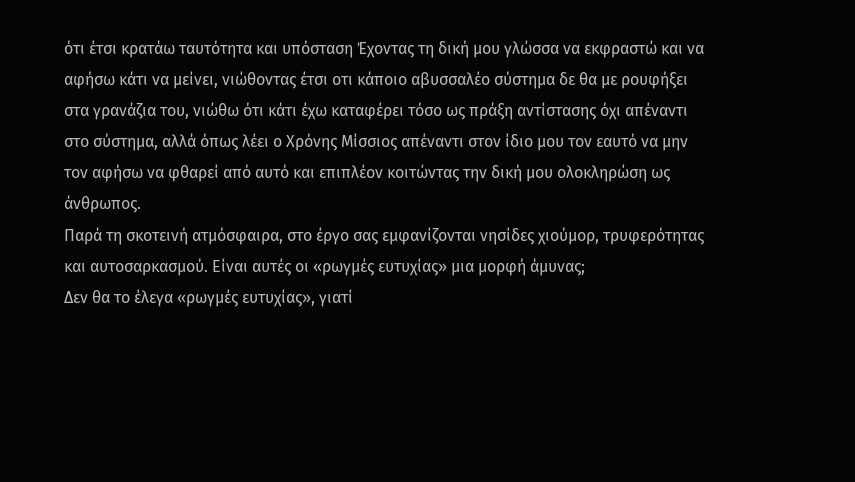ότι έτσι κρατάω ταυτότητα και υπόσταση Έχοντας τη δική μου γλώσσα να εκφραστώ και να αφήσω κάτι να μείνει, νιώθοντας έτσι οτι κάποιο αβυσσαλέο σύστημα δε θα με ρουφήξει στα γρανάζια του, νιώθω ότι κάτι έχω καταφέρει τόσο ως πράξη αντίστασης όχι απέναντι στο σύστημα, αλλά όπως λέει ο Χρόνης Μίσσιος απέναντι στον ίδιο μου τον εαυτό να μην τον αφήσω να φθαρεί από αυτό και επιπλέον κοιτώντας την δική μου ολοκληρώση ως άνθρωπος.
Παρά τη σκοτεινή ατμόσφαιρα, στο έργο σας εμφανίζονται νησίδες χιούμορ, τρυφερότητας και αυτοσαρκασμού. Είναι αυτές οι «ρωγμές ευτυχίας» μια μορφή άμυνας;
Δεν θα το έλεγα «ρωγμές ευτυχίας», γιατί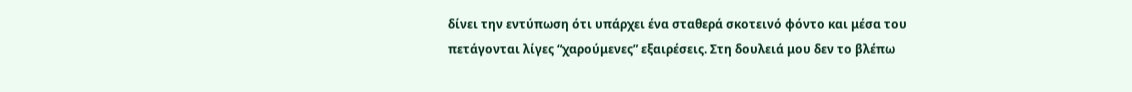δίνει την εντύπωση ότι υπάρχει ένα σταθερά σκοτεινό φόντο και μέσα του πετάγονται λίγες “χαρούμενες” εξαιρέσεις. Στη δουλειά μου δεν το βλέπω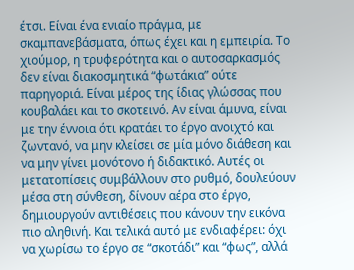έτσι. Είναι ένα ενιαίο πράγμα, με σκαμπανεβάσματα, όπως έχει και η εμπειρία. Το χιούμορ, η τρυφερότητα και ο αυτοσαρκασμός δεν είναι διακοσμητικά “φωτάκια” ούτε παρηγοριά. Είναι μέρος της ίδιας γλώσσας που κουβαλάει και το σκοτεινό. Αν είναι άμυνα, είναι με την έννοια ότι κρατάει το έργο ανοιχτό και ζωντανό, να μην κλείσει σε μία μόνο διάθεση και να μην γίνει μονότονο ή διδακτικό. Αυτές οι μετατοπίσεις συμβάλλουν στο ρυθμό, δουλεύουν μέσα στη σύνθεση, δίνουν αέρα στο έργο, δημιουργούν αντιθέσεις που κάνουν την εικόνα πιο αληθινή. Και τελικά αυτό με ενδιαφέρει: όχι να χωρίσω το έργο σε “σκοτάδι” και “φως”, αλλά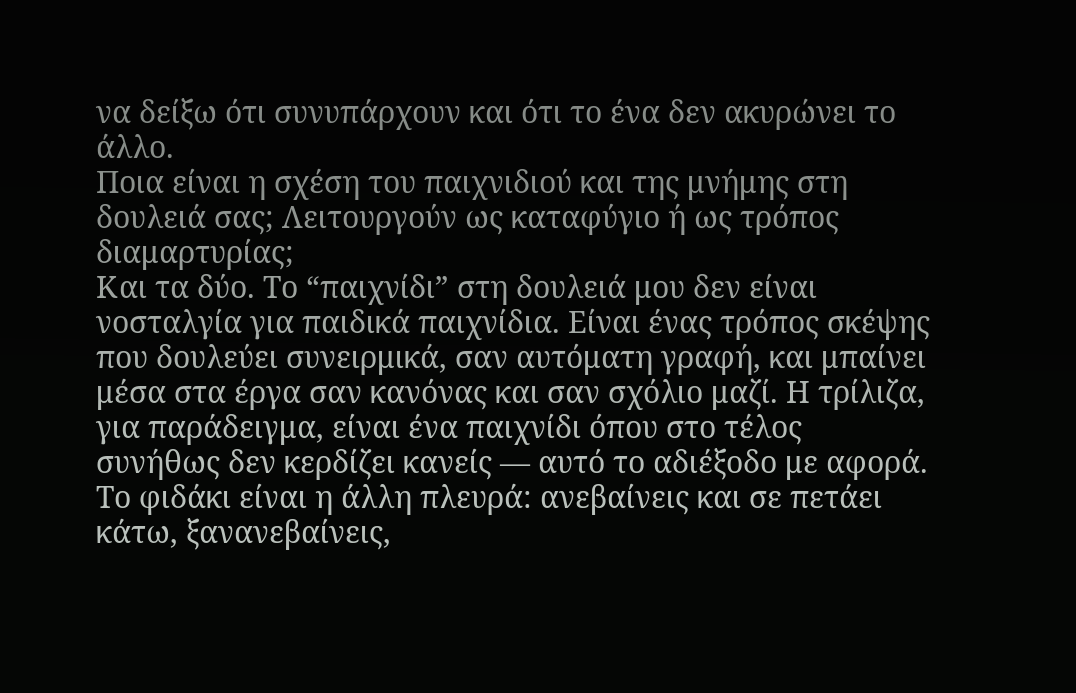να δείξω ότι συνυπάρχουν και ότι το ένα δεν ακυρώνει το άλλο.
Ποια είναι η σχέση του παιχνιδιού και της μνήμης στη δουλειά σας; Λειτουργούν ως καταφύγιο ή ως τρόπος διαμαρτυρίας;
Και τα δύο. Το “παιχνίδι” στη δουλειά μου δεν είναι νοσταλγία για παιδικά παιχνίδια. Είναι ένας τρόπος σκέψης που δουλεύει συνειρμικά, σαν αυτόματη γραφή, και μπαίνει μέσα στα έργα σαν κανόνας και σαν σχόλιο μαζί. Η τρίλιζα, για παράδειγμα, είναι ένα παιχνίδι όπου στο τέλος συνήθως δεν κερδίζει κανείς — αυτό το αδιέξοδο με αφορά. Το φιδάκι είναι η άλλη πλευρά: ανεβαίνεις και σε πετάει κάτω, ξανανεβαίνεις,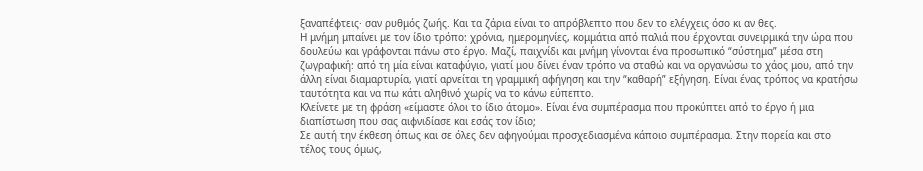ξαναπέφτεις· σαν ρυθμός ζωής. Και τα ζάρια είναι το απρόβλεπτο που δεν το ελέγχεις όσο κι αν θες.
Η μνήμη μπαίνει με τον ίδιο τρόπο: χρόνια, ημερομηνίες, κομμάτια από παλιά που έρχονται συνειρμικά την ώρα που δουλεύω και γράφονται πάνω στο έργο. Μαζί, παιχνίδι και μνήμη γίνονται ένα προσωπικό “σύστημα” μέσα στη ζωγραφική: από τη μία είναι καταφύγιο, γιατί μου δίνει έναν τρόπο να σταθώ και να οργανώσω το χάος μου, από την άλλη είναι διαμαρτυρία, γιατί αρνείται τη γραμμική αφήγηση και την “καθαρή” εξήγηση. Είναι ένας τρόπος να κρατήσω ταυτότητα και να πω κάτι αληθινό χωρίς να το κάνω εύπεπτο.
Κλείνετε με τη φράση «είμαστε όλοι το ίδιο άτομο». Είναι ένα συμπέρασμα που προκύπτει από το έργο ή μια διαπίστωση που σας αιφνιδίασε και εσάς τον ίδιο;
Σε αυτή την έκθεση όπως και σε όλες δεν αφηγούμαι προσχεδιασμένα κάποιο συμπέρασμα. Στην πορεία και στο τέλος τους όμως,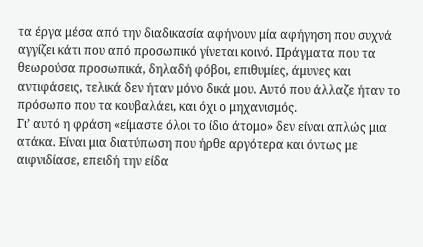τα έργα μέσα από την διαδικασία αφήνουν μία αφήγηση που συχνά αγγίζει κάτι που από προσωπικό γίνεται κοινό. Πράγματα που τα θεωρούσα προσωπικά, δηλαδή φόβοι, επιθυμίες, άμυνες και αντιφάσεις, τελικά δεν ήταν μόνο δικά μου. Αυτό που άλλαζε ήταν το πρόσωπο που τα κουβαλάει, και όχι ο μηχανισμός.
Γι’ αυτό η φράση «είμαστε όλοι το ίδιο άτομο» δεν είναι απλώς μια ατάκα. Είναι μια διατύπωση που ήρθε αργότερα και όντως με αιφνιδίασε, επειδή την είδα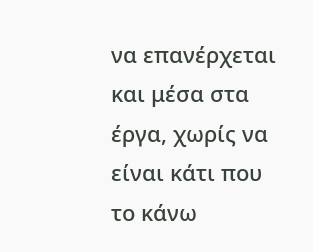να επανέρχεται και μέσα στα έργα, χωρίς να είναι κάτι που το κάνω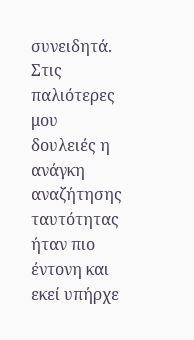συνειδητά.
Στις παλιότερες μου δουλειές η ανάγκη αναζήτησης ταυτότητας ήταν πιο έντονη και εκεί υπήρχε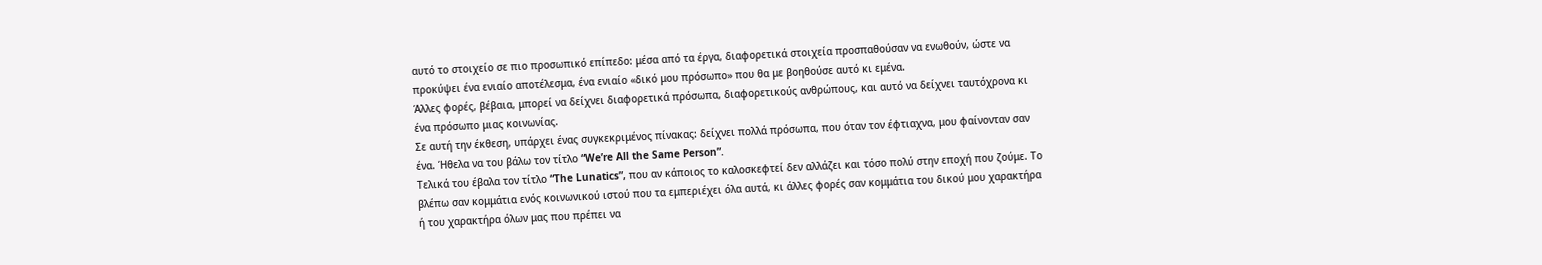αυτό το στοιχείο σε πιο προσωπικό επίπεδο: μέσα από τα έργα, διαφορετικά στοιχεία προσπαθούσαν να ενωθούν, ώστε να προκύψει ένα ενιαίο αποτέλεσμα, ένα ενιαίο «δικό μου πρόσωπο» που θα με βοηθούσε αυτό κι εμένα.
Άλλες φορές, βέβαια, μπορεί να δείχνει διαφορετικά πρόσωπα, διαφορετικούς ανθρώπους, και αυτό να δείχνει ταυτόχρονα κι ένα πρόσωπο μιας κοινωνίας.
Σε αυτή την έκθεση, υπάρχει ένας συγκεκριμένος πίνακας: δείχνει πολλά πρόσωπα, που όταν τον έφτιαχνα, μου φαίνονταν σαν ένα. Ήθελα να του βάλω τον τίτλο “We’re All the Same Person”.
Τελικά του έβαλα τον τίτλο “The Lunatics”, που αν κάποιος το καλοσκεφτεί δεν αλλάζει και τόσο πολύ στην εποχή που ζούμε. Το βλέπω σαν κομμάτια ενός κοινωνικού ιστού που τα εμπεριέχει όλα αυτά, κι άλλες φορές σαν κομμάτια του δικού μου χαρακτήρα ή του χαρακτήρα όλων μας που πρέπει να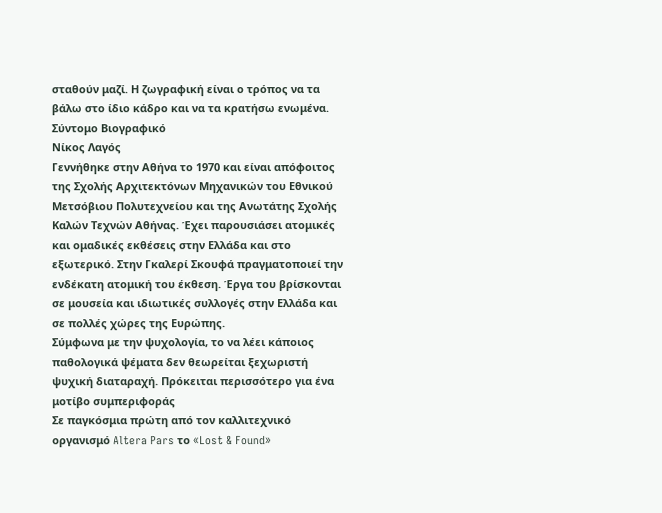σταθούν μαζί. Η ζωγραφική είναι ο τρόπος να τα βάλω στο ίδιο κάδρο και να τα κρατήσω ενωμένα.
Σύντομο Βιογραφικό
Νίκος Λαγός
Γεννήθηκε στην Αθήνα το 1970 και είναι απόφοιτος της Σχολής Αρχιτεκτόνων Μηχανικών του Εθνικού Μετσόβιου Πολυτεχνείου και της Ανωτάτης Σχολής Καλών Τεχνών Αθήνας. Έχει παρουσιάσει ατομικές και ομαδικές εκθέσεις στην Ελλάδα και στο εξωτερικό. Στην Γκαλερί Σκουφά πραγματοποιεί την ενδέκατη ατομική του έκθεση. Έργα του βρίσκονται σε μουσεία και ιδιωτικές συλλογές στην Ελλάδα και σε πολλές χώρες της Ευρώπης.
Σύμφωνα με την ψυχολογία, το να λέει κάποιος παθολογικά ψέματα δεν θεωρείται ξεχωριστή ψυχική διαταραχή. Πρόκειται περισσότερο για ένα μοτίβο συμπεριφοράς
Σε παγκόσμια πρώτη από τον καλλιτεχνικό οργανισμό Altera Pars το «Lost & Found»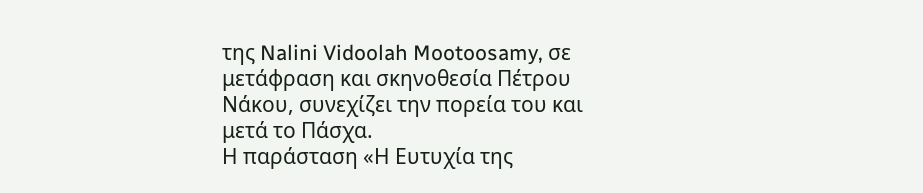της Nalini Vidoolah Mootoosamy, σε μετάφραση και σκηνοθεσία Πέτρου Νάκου, συνεχίζει την πορεία του και μετά το Πάσχα.
Η παράσταση «Η Ευτυχία της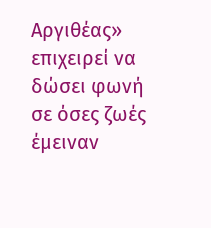Αργιθέας» επιχειρεί να δώσει φωνή σε όσες ζωές έμειναν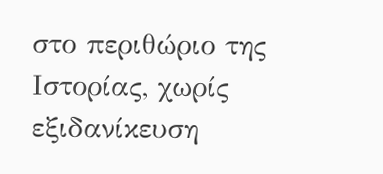στο περιθώριο της Ιστορίας, χωρίς εξιδανίκευση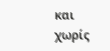και χωρίς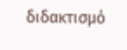διδακτισμό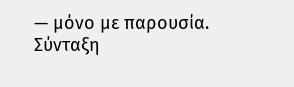— μόνο με παρουσία.
Σύνταξη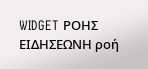WIDGET ΡΟΗΣ ΕΙΔΗΣΕΩΝΗ ροή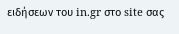ειδήσεων του in.gr στο site σας